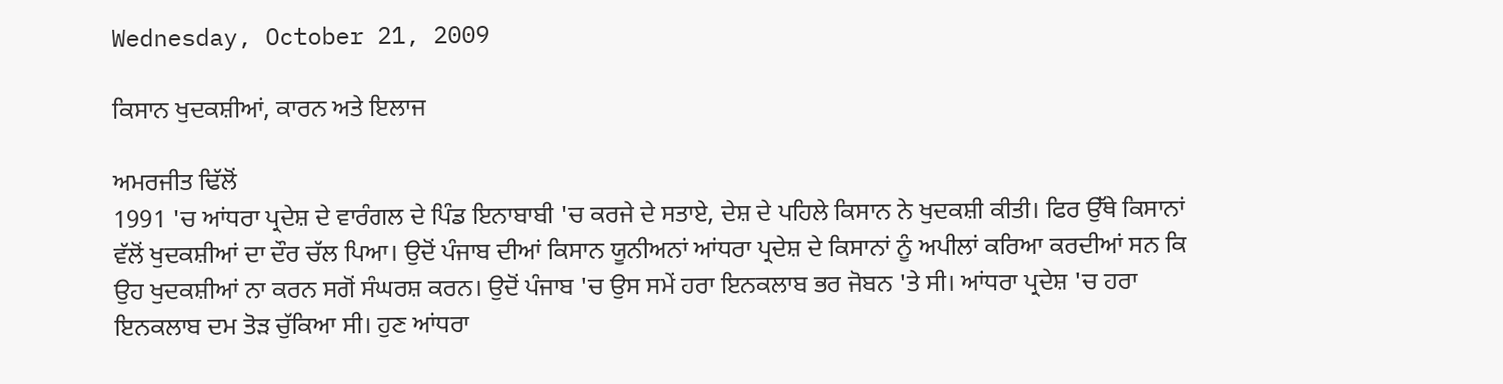Wednesday, October 21, 2009

ਕਿਸਾਨ ਖੁਦਕਸ਼ੀਆਂ, ਕਾਰਨ ਅਤੇ ਇਲਾਜ

ਅਮਰਜੀਤ ਢਿੱਲੋਂ
1991 'ਚ ਆਂਧਰਾ ਪ੍ਰਦੇਸ਼ ਦੇ ਵਾਰੰਗਲ ਦੇ ਪਿੰਡ ਇਨਾਬਾਬੀ 'ਚ ਕਰਜੇ ਦੇ ਸਤਾਏ, ਦੇਸ਼ ਦੇ ਪਹਿਲੇ ਕਿਸਾਨ ਨੇ ਖੁਦਕਸ਼ੀ ਕੀਤੀ। ਫਿਰ ਉੱਥੇ ਕਿਸਾਨਾਂ ਵੱਲੋਂ ਖੁਦਕਸ਼ੀਆਂ ਦਾ ਦੌਰ ਚੱਲ ਪਿਆ। ਉਦੋਂ ਪੰਜਾਬ ਦੀਆਂ ਕਿਸਾਨ ਯੂਨੀਅਨਾਂ ਆਂਧਰਾ ਪ੍ਰਦੇਸ਼ ਦੇ ਕਿਸਾਨਾਂ ਨੂੰ ਅਪੀਲਾਂ ਕਰਿਆ ਕਰਦੀਆਂ ਸਨ ਕਿ ਉਹ ਖੁਦਕਸ਼ੀਆਂ ਨਾ ਕਰਨ ਸਗੋਂ ਸੰਘਰਸ਼ ਕਰਨ। ਉਦੋਂ ਪੰਜਾਬ 'ਚ ਉਸ ਸਮੇਂ ਹਰਾ ਇਨਕਲਾਬ ਭਰ ਜੋਬਨ 'ਤੇ ਸੀ। ਆਂਧਰਾ ਪ੍ਰਦੇਸ਼ 'ਚ ਹਰਾ ਇਨਕਲਾਬ ਦਮ ਤੋੜ ਚੁੱਕਿਆ ਸੀ। ਹੁਣ ਆਂਧਰਾ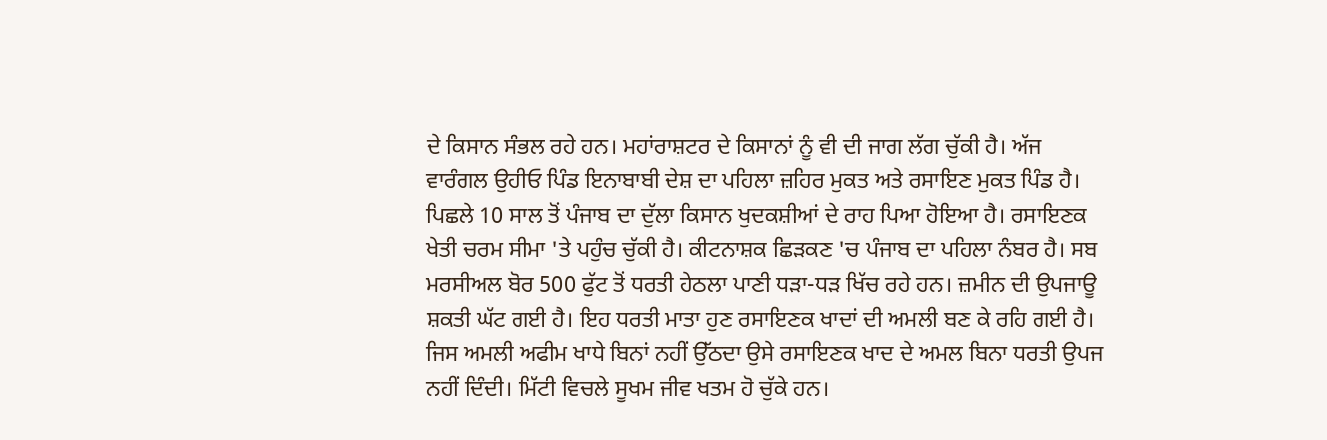ਦੇ ਕਿਸਾਨ ਸੰਭਲ ਰਹੇ ਹਨ। ਮਹਾਂਰਾਸ਼ਟਰ ਦੇ ਕਿਸਾਨਾਂ ਨੂੰ ਵੀ ਦੀ ਜਾਗ ਲੱਗ ਚੁੱਕੀ ਹੈ। ਅੱਜ ਵਾਰੰਗਲ ਉਹੀਓ ਪਿੰਡ ਇਨਾਬਾਬੀ ਦੇਸ਼ ਦਾ ਪਹਿਲਾ ਜ਼ਹਿਰ ਮੁਕਤ ਅਤੇ ਰਸਾਇਣ ਮੁਕਤ ਪਿੰਡ ਹੈ। ਪਿਛਲੇ 10 ਸਾਲ ਤੋਂ ਪੰਜਾਬ ਦਾ ਦੁੱਲਾ ਕਿਸਾਨ ਖੁਦਕਸ਼ੀਆਂ ਦੇ ਰਾਹ ਪਿਆ ਹੋਇਆ ਹੈ। ਰਸਾਇਣਕ ਖੇਤੀ ਚਰਮ ਸੀਮਾ 'ਤੇ ਪਹੁੰਚ ਚੁੱਕੀ ਹੈ। ਕੀਟਨਾਸ਼ਕ ਛਿੜਕਣ 'ਚ ਪੰਜਾਬ ਦਾ ਪਹਿਲਾ ਨੰਬਰ ਹੈ। ਸਬ ਮਰਸੀਅਲ ਬੋਰ 500 ਫੁੱਟ ਤੋਂ ਧਰਤੀ ਹੇਠਲਾ ਪਾਣੀ ਧੜਾ-ਧੜ ਖਿੱਚ ਰਹੇ ਹਨ। ਜ਼ਮੀਨ ਦੀ ਉਪਜਾਊ ਸ਼ਕਤੀ ਘੱਟ ਗਈ ਹੈ। ਇਹ ਧਰਤੀ ਮਾਤਾ ਹੁਣ ਰਸਾਇਣਕ ਖਾਦਾਂ ਦੀ ਅਮਲੀ ਬਣ ਕੇ ਰਹਿ ਗਈ ਹੈ। ਜਿਸ ਅਮਲੀ ਅਫੀਮ ਖਾਧੇ ਬਿਨਾਂ ਨਹੀਂ ਉੱਠਦਾ ਉਸੇ ਰਸਾਇਣਕ ਖਾਦ ਦੇ ਅਮਲ ਬਿਨਾ ਧਰਤੀ ਉਪਜ ਨਹੀਂ ਦਿੰਦੀ। ਮਿੱਟੀ ਵਿਚਲੇ ਸੂਖਮ ਜੀਵ ਖਤਮ ਹੋ ਚੁੱਕੇ ਹਨ।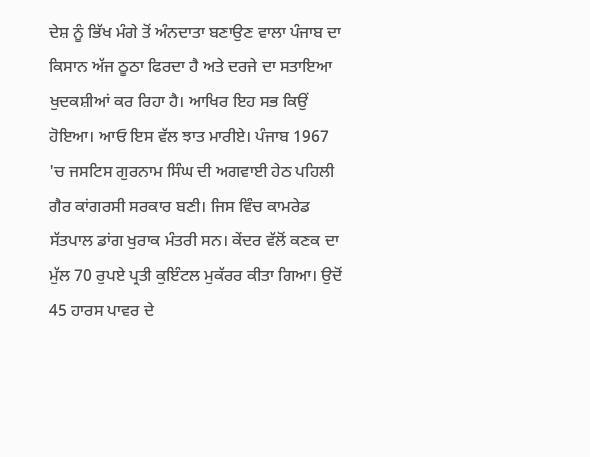ਦੇਸ਼ ਨੂੰ ਭਿੱਖ ਮੰਗੇ ਤੋਂ ਅੰਨਦਾਤਾ ਬਣਾਉਣ ਵਾਲਾ ਪੰਜਾਬ ਦਾ ਕਿਸਾਨ ਅੱਜ ਠੂਠਾ ਫਿਰਦਾ ਹੈ ਅਤੇ ਦਰਜੇ ਦਾ ਸਤਾਇਆ ਖੁਦਕਸ਼ੀਆਂ ਕਰ ਰਿਹਾ ਹੈ। ਆਖਿਰ ਇਹ ਸਭ ਕਿਉਂ ਹੋਇਆ। ਆਓ ਇਸ ਵੱਲ ਝਾਤ ਮਾਰੀਏ। ਪੰਜਾਬ 1967 'ਚ ਜਸਟਿਸ ਗੁਰਨਾਮ ਸਿੰਘ ਦੀ ਅਗਵਾਈ ਹੇਠ ਪਹਿਲੀ ਗੈਰ ਕਾਂਗਰਸੀ ਸਰਕਾਰ ਬਣੀ। ਜਿਸ ਵਿੰਚ ਕਾਮਰੇਡ ਸੱਤਪਾਲ ਡਾਂਗ ਖੁਰਾਕ ਮੰਤਰੀ ਸਨ। ਕੇਂਦਰ ਵੱਲੋਂ ਕਣਕ ਦਾ ਮੁੱਲ 70 ਰੁਪਏ ਪ੍ਰਤੀ ਕੁਇੰਟਲ ਮੁਕੱਰਰ ਕੀਤਾ ਗਿਆ। ਉਦੋਂ 45 ਹਾਰਸ ਪਾਵਰ ਦੇ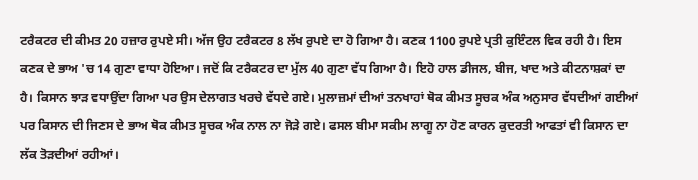ਟਰੈਕਟਰ ਦੀ ਕੀਮਤ 20 ਹਜ਼ਾਰ ਰੁਪਏ ਸੀ। ਅੱਜ ਉਹ ਟਰੈਕਟਰ 8 ਲੱਖ ਰੁਪਏ ਦਾ ਹੋ ਗਿਆ ਹੈ। ਕਣਕ 1100 ਰੁਪਏ ਪ੍ਰਤੀ ਕੁਇੰਟਲ ਵਿਕ ਰਹੀ ਹੈ। ਇਸ ਕਣਕ ਦੇ ਭਾਅ 'ਚ 14 ਗੁਣਾ ਵਾਧਾ ਹੋਇਆ। ਜਦੋਂ ਕਿ ਟਰੈਕਟਰ ਦਾ ਮੁੱਲ 40 ਗੁਣਾ ਵੱਧ ਗਿਆ ਹੈ। ਇਹੋ ਹਾਲ ਡੀਜਲ, ਬੀਜ, ਖਾਦ ਅਤੇ ਕੀਟਨਾਸ਼ਕਾਂ ਦਾ ਹੈ। ਕਿਸਾਨ ਝਾੜ ਵਧਾਉਂਦਾ ਗਿਆ ਪਰ ਉਸ ਦੇਲਾਗਤ ਖਰਚੇ ਵੱਧਦੇ ਗਏ। ਮੁਲਾਜ਼ਮਾਂ ਦੀਆਂ ਤਨਖਾਹਾਂ ਥੋਕ ਕੀਮਤ ਸੂਚਕ ਅੰਕ ਅਨੁਸਾਰ ਵੱਧਦੀਆਂ ਗਈਆਂ ਪਰ ਕਿਸਾਨ ਦੀ ਜਿਣਸ ਦੇ ਭਾਅ ਥੋਕ ਕੀਮਤ ਸੂਚਕ ਅੰਕ ਨਾਲ ਨਾ ਜੋੜੇ ਗਏ। ਫਸਲ ਬੀਮਾ ਸਕੀਮ ਲਾਗੂ ਨਾ ਹੋਣ ਕਾਰਨ ਕੁਦਰਤੀ ਆਫਤਾਂ ਵੀ ਕਿਸਾਨ ਦਾ ਲੱਕ ਤੋੜਦੀਆਂ ਰਹੀਆਂ।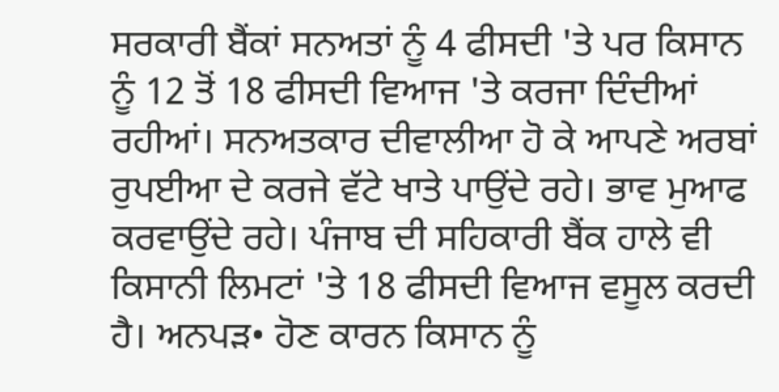ਸਰਕਾਰੀ ਬੈਂਕਾਂ ਸਨਅਤਾਂ ਨੂੰ 4 ਫੀਸਦੀ 'ਤੇ ਪਰ ਕਿਸਾਨ ਨੂੰ 12 ਤੋਂ 18 ਫੀਸਦੀ ਵਿਆਜ 'ਤੇ ਕਰਜਾ ਦਿੰਦੀਆਂ ਰਹੀਆਂ। ਸਨਅਤਕਾਰ ਦੀਵਾਲੀਆ ਹੋ ਕੇ ਆਪਣੇ ਅਰਬਾਂ ਰੁਪਈਆ ਦੇ ਕਰਜੇ ਵੱਟੇ ਖਾਤੇ ਪਾਉਂਦੇ ਰਹੇ। ਭਾਵ ਮੁਆਫ ਕਰਵਾਉਂਦੇ ਰਹੇ। ਪੰਜਾਬ ਦੀ ਸਹਿਕਾਰੀ ਬੈਂਕ ਹਾਲੇ ਵੀ ਕਿਸਾਨੀ ਲਿਮਟਾਂ 'ਤੇ 18 ਫੀਸਦੀ ਵਿਆਜ ਵਸੂਲ ਕਰਦੀ ਹੈ। ਅਨਪੜ• ਹੋਣ ਕਾਰਨ ਕਿਸਾਨ ਨੂੰ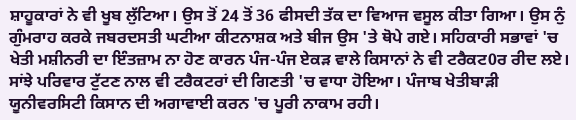ਸ਼ਾਹੂਕਾਰਾਂ ਨੇ ਵੀ ਖੂਬ ਲੁੱਟਿਆ। ਉਸ ਤੋਂ 24 ਤੋਂ 36 ਫੀਸਦੀ ਤੱਕ ਦਾ ਵਿਆਜ ਵਸੂਲ ਕੀਤਾ ਗਿਆ। ਉਸ ਨੁੰ ਗੁੰਮਰਾਹ ਕਰਕੇ ਜਬਰਦਸਤੀ ਘਟੀਆ ਕੀਟਨਾਸ਼ਕ ਅਤੇ ਬੀਜ ਉਸ 'ਤੇ ਥੋਪੇ ਗਏ। ਸਹਿਕਾਰੀ ਸਭਾਵਾਂ 'ਚ ਖੇਤੀ ਮਸ਼ੀਨਰੀ ਦਾ ਇੰਤਜ਼ਾਮ ਨਾ ਹੋਣ ਕਾਰਨ ਪੰਜ-ਪੰਜ ਏਕੜ ਵਾਲੇ ਕਿਸਾਨਾਂ ਨੇ ਵੀ ਟਰੈਕਟ0ਰ ਰੀਦ ਲਏ। ਸਾਂਝੇ ਪਰਿਵਾਰ ਟੁੱਟਣ ਨਾਲ ਵੀ ਟਰੈਕਟਰਾਂ ਦੀ ਗਿਣਤੀ 'ਚ ਵਾਧਾ ਹੋਇਆ। ਪੰਜਾਬ ਖੇਤੀਬਾੜੀ ਯੂਨੀਵਰਸਿਟੀ ਕਿਸਾਨ ਦੀ ਅਗਾਵਾਈ ਕਰਨ 'ਚ ਪੂਰੀ ਨਾਕਾਮ ਰਹੀ।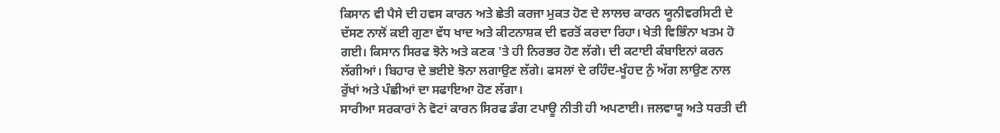ਕਿਸਾਨ ਵੀ ਪੈਸੇ ਦੀ ਹਵਸ ਕਾਰਨ ਅਤੇ ਛੇਤੀ ਕਰਜਾ ਮੁਕਤ ਹੋਣ ਦੇ ਲਾਲਚ ਕਾਰਨ ਯੂਨੀਵਰਸਿਟੀ ਦੇ ਦੱਸਣ ਨਾਲੋਂ ਕਈ ਗੁਣਾ ਵੱਧ ਖਾਦ ਅਤੇ ਕੀਟਨਾਸ਼ਕ ਦੀ ਵਰਤੋਂ ਕਰਦਾ ਰਿਹਾ। ਖੇਤੀ ਵਿਭਿੰਨਾ ਖਤਮ ਹੋ ਗਈ। ਕਿਸਾਨ ਸਿਰਫ ਝੋਨੇ ਅਤੇ ਕਣਕ 'ਤੇ ਹੀ ਨਿਰਭਰ ਹੋਣ ਲੱਗੇ। ਦੀ ਕਟਾਈ ਕੰਬਾਇਨਾਂ ਕਰਨ ਲੱਗੀਆਂ। ਬਿਹਾਰ ਦੇ ਭਈਏ ਝੋਨਾ ਲਗਾਉਣ ਲੱਗੇ। ਫਸਲਾਂ ਦੇ ਰਹਿੰਦ-ਖੂੰਹਦ ਨੁੰ ਅੱਗ ਲਾਉਣ ਨਾਲ ਰੁੱਖਾਂ ਅਤੇ ਪੰਛੀਆਂ ਦਾ ਸਫਾਇਆ ਹੋਣ ਲੱਗਾ।
ਸਾਰੀਆ ਸਰਕਾਰਾਂ ਨੇ ਵੋਟਾਂ ਕਾਰਨ ਸਿਰਫ ਡੰਗ ਟਪਾਊ ਨੀਤੀ ਹੀ ਅਪਣਾਈ। ਜਲਵਾਯੂ ਅਤੇ ਧਰਤੀ ਦੀ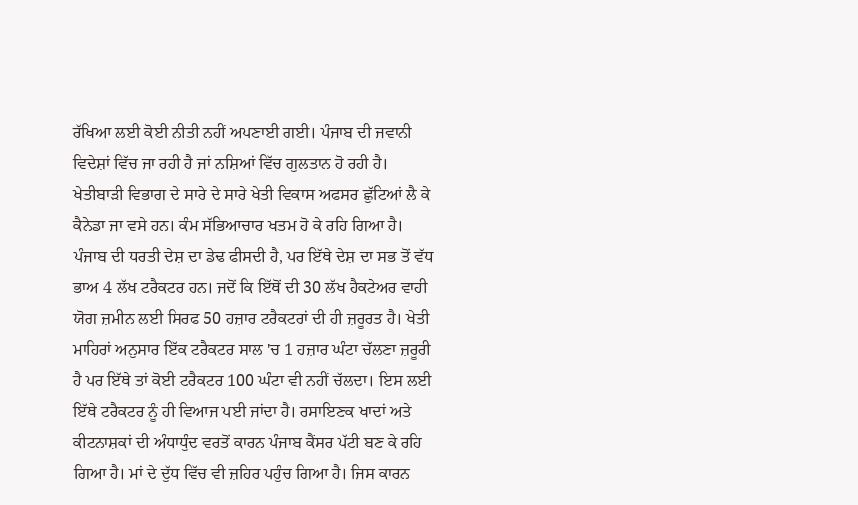ਰੱਖਿਆ ਲਈ ਕੋਈ ਨੀਤੀ ਨਹੀਂ ਅਪਣਾਈ ਗਈ। ਪੰਜਾਬ ਦੀ ਜਵਾਨੀ ਵਿਦੇਸ਼ਾਂ ਵਿੱਚ ਜਾ ਰਹੀ ਹੈ ਜਾਂ ਨਸ਼ਿਆਂ ਵਿੱਚ ਗੁਲਤਾਨ ਹੋ ਰਹੀ ਹੈ। ਖੇਤੀਬਾੜੀ ਵਿਭਾਗ ਦੇ ਸਾਰੇ ਦੇ ਸਾਰੇ ਖੇਤੀ ਵਿਕਾਸ ਅਫਸਰ ਛੁੱਟਿਆਂ ਲੈ ਕੇ ਕੈਨੇਡਾ ਜਾ ਵਸੇ ਹਨ। ਕੰਮ ਸੱਭਿਆਚਾਰ ਖਤਮ ਹੋ ਕੇ ਰਹਿ ਗਿਆ ਹੈ। ਪੰਜਾਬ ਦੀ ਧਰਤੀ ਦੇਸ਼ ਦਾ ਡੇਢ ਫੀਸਦੀ ਹੈ, ਪਰ ਇੱਥੇ ਦੇਸ਼ ਦਾ ਸਭ ਤੋਂ ਵੱਧ ਭਾਅ 4 ਲੱਖ ਟਰੈਕਟਰ ਹਨ। ਜਦੋਂ ਕਿ ਇੱਥੋਂ ਦੀ 30 ਲੱਖ ਹੈਕਟੇਅਰ ਵਾਹੀ ਯੋਗ ਜ਼ਮੀਨ ਲਈ ਸਿਰਫ 50 ਹਜ਼ਾਰ ਟਰੈਕਟਰਾਂ ਦੀ ਹੀ ਜ਼ਰੂਰਤ ਹੈ। ਖੇਤੀ ਮਾਹਿਰਾਂ ਅਨੁਸਾਰ ਇੱਕ ਟਰੈਕਟਰ ਸਾਲ 'ਚ 1 ਹਜ਼ਾਰ ਘੰਟਾ ਚੱਲਣਾ ਜ਼ਰੂਰੀ ਹੈ ਪਰ ਇੱਥੇ ਤਾਂ ਕੋਈ ਟਰੈਕਟਰ 100 ਘੰਟਾ ਵੀ ਨਹੀਂ ਚੱਲਦਾ। ਇਸ ਲਈ ਇੱਥੇ ਟਰੈਕਟਰ ਨੂੰ ਹੀ ਵਿਆਜ ਪਈ ਜਾਂਦਾ ਹੈ। ਰਸਾਇਣਕ ਖਾਦਾਂ ਅਤੇ ਕੀਟਨਾਸ਼ਕਾਂ ਦੀ ਅੰਧਾਧੁੰਦ ਵਰਤੋਂ ਕਾਰਨ ਪੰਜਾਬ ਕੈਂਸਰ ਪੱਟੀ ਬਣ ਕੇ ਰਹਿ ਗਿਆ ਹੈ। ਮਾਂ ਦੇ ਦੁੱਧ ਵਿੱਚ ਵੀ ਜ਼ਹਿਰ ਪਹੁੰਚ ਗਿਆ ਹੈ। ਜਿਸ ਕਾਰਨ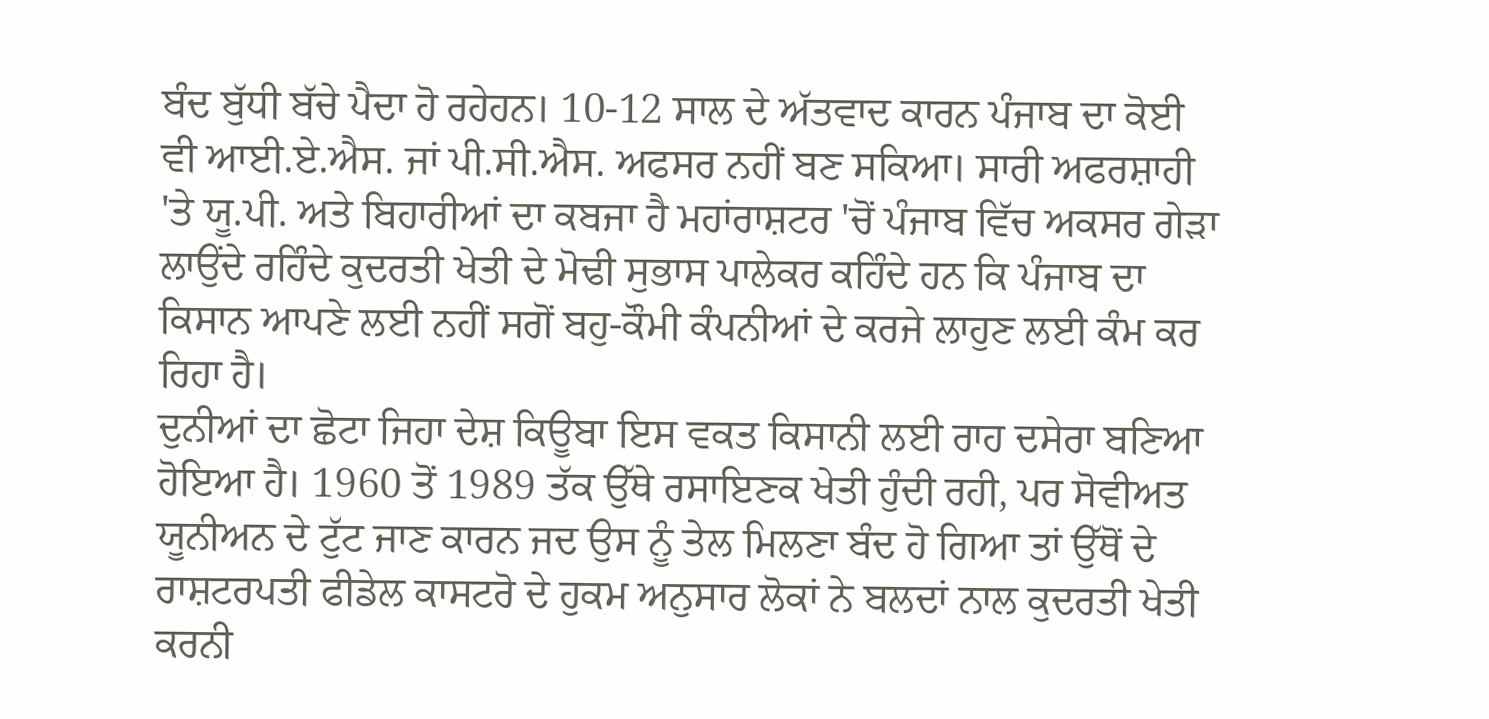ਬੰਦ ਬੁੱਧੀ ਬੱਚੇ ਪੈਦਾ ਹੋ ਰਹੇਹਨ। 10-12 ਸਾਲ ਦੇ ਅੱਤਵਾਦ ਕਾਰਨ ਪੰਜਾਬ ਦਾ ਕੋਈ ਵੀ ਆਈ.ਏ.ਐਸ. ਜਾਂ ਪੀ.ਸੀ.ਐਸ. ਅਫਸਰ ਨਹੀਂ ਬਣ ਸਕਿਆ। ਸਾਰੀ ਅਫਰਸ਼ਾਹੀ 'ਤੇ ਯੂ.ਪੀ. ਅਤੇ ਬਿਹਾਰੀਆਂ ਦਾ ਕਬਜਾ ਹੈ ਮਹਾਂਰਾਸ਼ਟਰ 'ਚੋਂ ਪੰਜਾਬ ਵਿੱਚ ਅਕਸਰ ਗੇੜਾ ਲਾਉਂਦੇ ਰਹਿੰਦੇ ਕੁਦਰਤੀ ਖੇਤੀ ਦੇ ਮੋਢੀ ਸੁਭਾਸ ਪਾਲੇਕਰ ਕਹਿੰਦੇ ਹਨ ਕਿ ਪੰਜਾਬ ਦਾ ਕਿਸਾਨ ਆਪਣੇ ਲਈ ਨਹੀਂ ਸਗੋਂ ਬਹੁ-ਕੌਮੀ ਕੰਪਨੀਆਂ ਦੇ ਕਰਜੇ ਲਾਹੁਣ ਲਈ ਕੰਮ ਕਰ ਰਿਹਾ ਹੈ।
ਦੁਨੀਆਂ ਦਾ ਛੋਟਾ ਜਿਹਾ ਦੇਸ਼ ਕਿਊਬਾ ਇਸ ਵਕਤ ਕਿਸਾਨੀ ਲਈ ਰਾਹ ਦਸੇਰਾ ਬਣਿਆ ਹੋਇਆ ਹੈ। 1960 ਤੋਂ 1989 ਤੱਕ ਉੱਥੇ ਰਸਾਇਣਕ ਖੇਤੀ ਹੁੰਦੀ ਰਹੀ, ਪਰ ਸੋਵੀਅਤ ਯੂਨੀਅਨ ਦੇ ਟੁੱਟ ਜਾਣ ਕਾਰਨ ਜਦ ਉਸ ਨੂੰ ਤੇਲ ਮਿਲਣਾ ਬੰਦ ਹੋ ਗਿਆ ਤਾਂ ਉੱਥੋਂ ਦੇ ਰਾਸ਼ਟਰਪਤੀ ਫੀਡੇਲ ਕਾਸਟਰੋ ਦੇ ਹੁਕਮ ਅਨੁਸਾਰ ਲੋਕਾਂ ਨੇ ਬਲਦਾਂ ਨਾਲ ਕੁਦਰਤੀ ਖੇਤੀ ਕਰਨੀ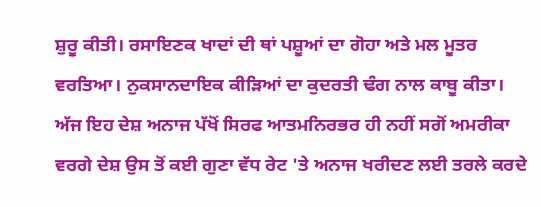ਸ਼ੁਰੂ ਕੀਤੀ। ਰਸਾਇਣਕ ਖਾਦਾਂ ਦੀ ਥਾਂ ਪਸ਼ੂਆਂ ਦਾ ਗੋਹਾ ਅਤੇ ਮਲ ਮੂਤਰ ਵਰਤਿਆ। ਨੁਕਸਾਨਦਾਇਕ ਕੀੜਿਆਂ ਦਾ ਕੁਦਰਤੀ ਢੰਗ ਨਾਲ ਕਾਬੂ ਕੀਤਾ। ਅੱਜ ਇਹ ਦੇਸ਼ ਅਨਾਜ ਪੱਖੋਂ ਸਿਰਫ ਆਤਮਨਿਰਭਰ ਹੀ ਨਹੀਂ ਸਗੋਂ ਅਮਰੀਕਾ ਵਰਗੇ ਦੇਸ਼ ਉਸ ਤੋਂ ਕਈ ਗੁਣਾ ਵੱਧ ਰੇਟ 'ਤੇ ਅਨਾਜ ਖਰੀਦਣ ਲਈ ਤਰਲੇ ਕਰਦੇ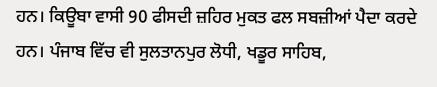ਹਨ। ਕਿਊਬਾ ਵਾਸੀ 90 ਫੀਸਦੀ ਜ਼ਹਿਰ ਮੁਕਤ ਫਲ ਸਬਜ਼ੀਆਂ ਪੈਦਾ ਕਰਦੇ ਹਨ। ਪੰਜਾਬ ਵਿੱਚ ਵੀ ਸੁਲਤਾਨਪੁਰ ਲੋਧੀ, ਖਡੂਰ ਸਾਹਿਬ,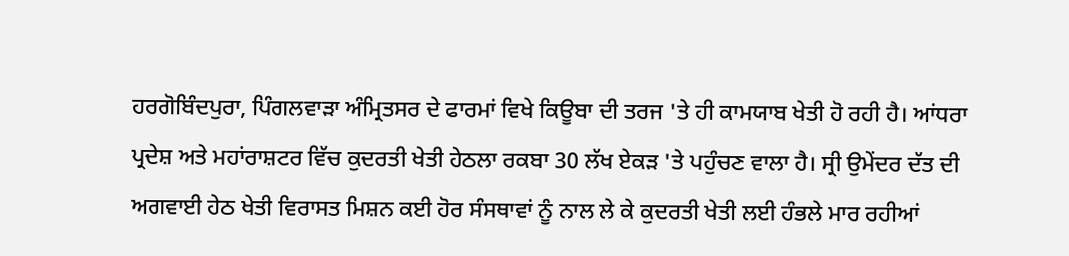ਹਰਗੋਬਿੰਦਪੁਰਾ, ਪਿੰਗਲਵਾੜਾ ਅੰਮ੍ਰਿਤਸਰ ਦੇ ਫਾਰਮਾਂ ਵਿਖੇ ਕਿਊਬਾ ਦੀ ਤਰਜ 'ਤੇ ਹੀ ਕਾਮਯਾਬ ਖੇਤੀ ਹੋ ਰਹੀ ਹੈ। ਆਂਧਰਾ ਪ੍ਰਦੇਸ਼ ਅਤੇ ਮਹਾਂਰਾਸ਼ਟਰ ਵਿੱਚ ਕੁਦਰਤੀ ਖੇਤੀ ਹੇਠਲਾ ਰਕਬਾ 30 ਲੱਖ ਏਕੜ 'ਤੇ ਪਹੁੰਚਣ ਵਾਲਾ ਹੈ। ਸ੍ਰੀ ਉਮੇਂਦਰ ਦੱਤ ਦੀ ਅਗਵਾਈ ਹੇਠ ਖੇਤੀ ਵਿਰਾਸਤ ਮਿਸ਼ਨ ਕਈ ਹੋਰ ਸੰਸਥਾਵਾਂ ਨੂੰ ਨਾਲ ਲੇ ਕੇ ਕੁਦਰਤੀ ਖੇਤੀ ਲਈ ਹੰਭਲੇ ਮਾਰ ਰਹੀਆਂ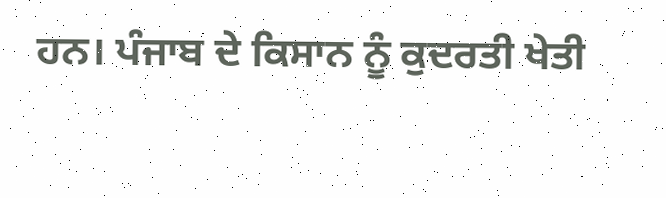ਹਨ। ਪੰਜਾਬ ਦੇ ਕਿਸਾਨ ਨੂੰ ਕੁਦਰਤੀ ਖੇਤੀ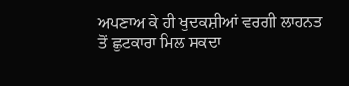ਅਪਣਾਅ ਕੇ ਹੀ ਖੁਦਕਸ਼ੀਆਂ ਵਰਗੀ ਲਾਹਨਤ ਤੋਂ ਛੁਟਕਾਰਾ ਮਿਲ ਸਕਦਾ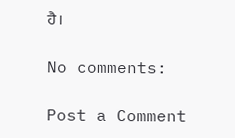ਹੈ।

No comments:

Post a Comment